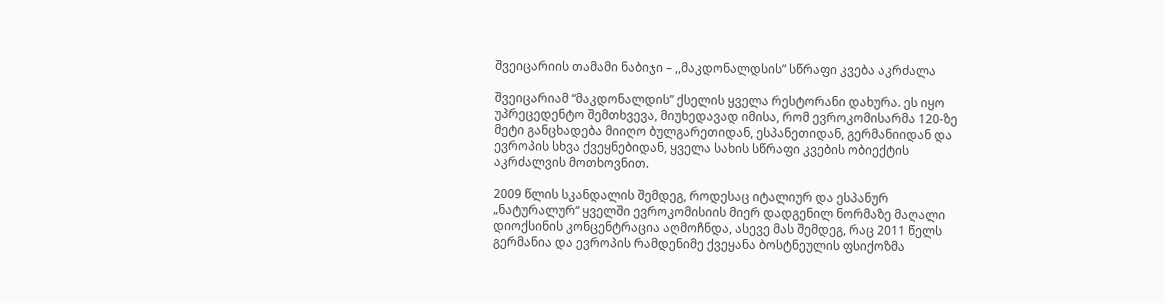შვეიცარიის თამამი ნაბიჯი – ,,მაკდონალდსის” სწრაფი კვება აკრძალა

შვეიცარიამ “მაკდონალდის” ქსელის ყველა რესტორანი დახურა. ეს იყო უპრეცედენტო შემთხვევა, მიუხედავად იმისა, რომ ევროკომისარმა 120-ზე მეტი განცხადება მიიღო ბულგარეთიდან, ესპანეთიდან, გერმანიიდან და ევროპის სხვა ქვეყნებიდან, ყველა სახის სწრაფი კვების ობიექტის აკრძალვის მოთხოვნით.

2009 წლის სკანდალის შემდეგ, როდესაც იტალიურ და ესპანურ „ნატურალურ“ ყველში ევროკომისიის მიერ დადგენილ ნორმაზე მაღალი დიოქსინის კონცენტრაცია აღმოჩნდა, ასევე მას შემდეგ, რაც 2011 წელს გერმანია და ევროპის რამდენიმე ქვეყანა ბოსტნეულის ფსიქოზმა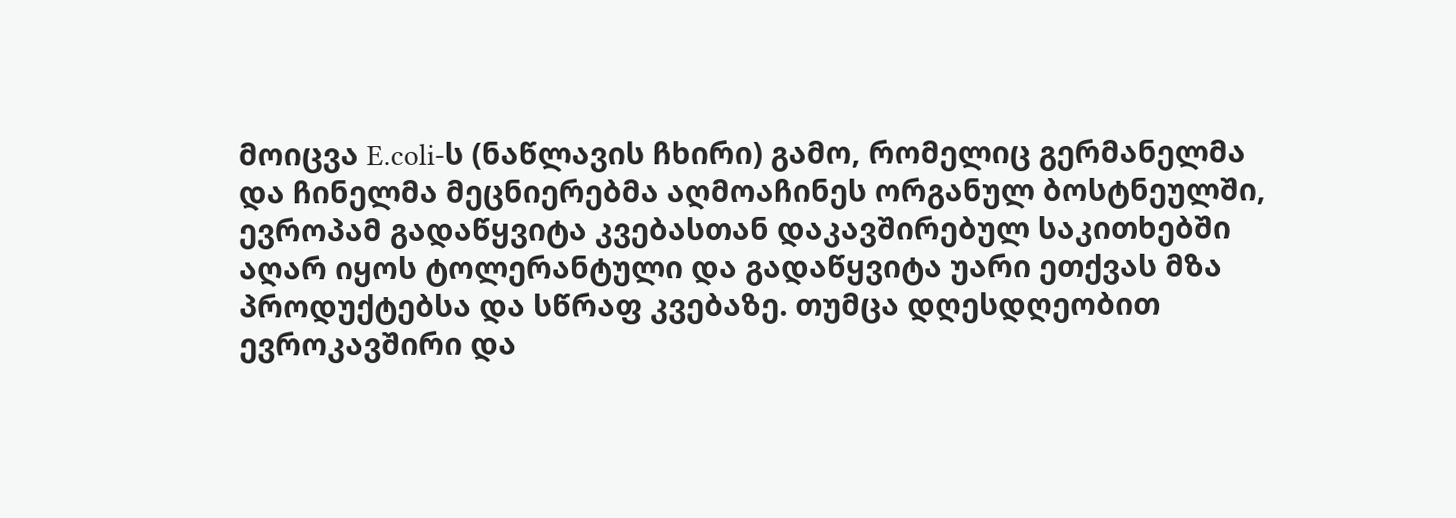მოიცვა E.coli-ს (ნაწლავის ჩხირი) გამო, რომელიც გერმანელმა და ჩინელმა მეცნიერებმა აღმოაჩინეს ორგანულ ბოსტნეულში, ევროპამ გადაწყვიტა კვებასთან დაკავშირებულ საკითხებში აღარ იყოს ტოლერანტული და გადაწყვიტა უარი ეთქვას მზა პროდუქტებსა და სწრაფ კვებაზე. თუმცა დღესდღეობით ევროკავშირი და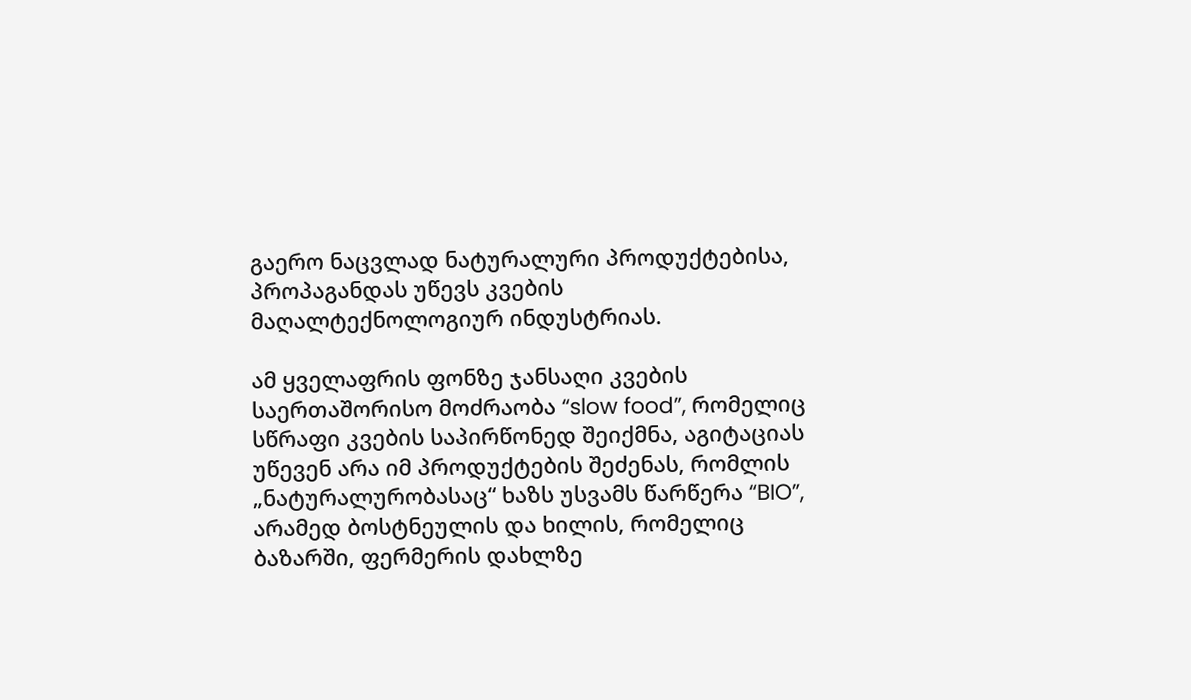გაერო ნაცვლად ნატურალური პროდუქტებისა, პროპაგანდას უწევს კვების მაღალტექნოლოგიურ ინდუსტრიას.

ამ ყველაფრის ფონზე ჯანსაღი კვების საერთაშორისო მოძრაობა “slow food”, რომელიც სწრაფი კვების საპირწონედ შეიქმნა, აგიტაციას უწევენ არა იმ პროდუქტების შეძენას, რომლის „ნატურალურობასაც“ ხაზს უსვამს წარწერა “BIO”, არამედ ბოსტნეულის და ხილის, რომელიც  ბაზარში, ფერმერის დახლზე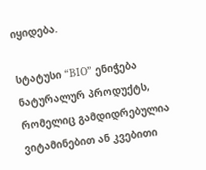იყიდება.

სტატუსი “BIO” ენიჭება ნატურალურ პროდუქტს, რომელიც გამდიდრებულია ვიტამინებით ან კვებითი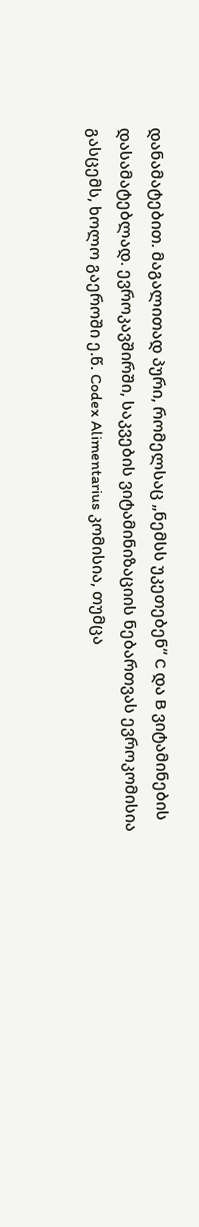დანამატებით. მაგალითად პური, რომელსაც „ნემსს უკეთებენ“ C და B ვიტამინების დასამატებლად. ევროკავშირში, საკვების ვიტამინიზაციის ნებართვას ევროკომისია გასცემს, ხოლო გაეროში ე.წ. Codex Alimentarius კომისია, თუმცა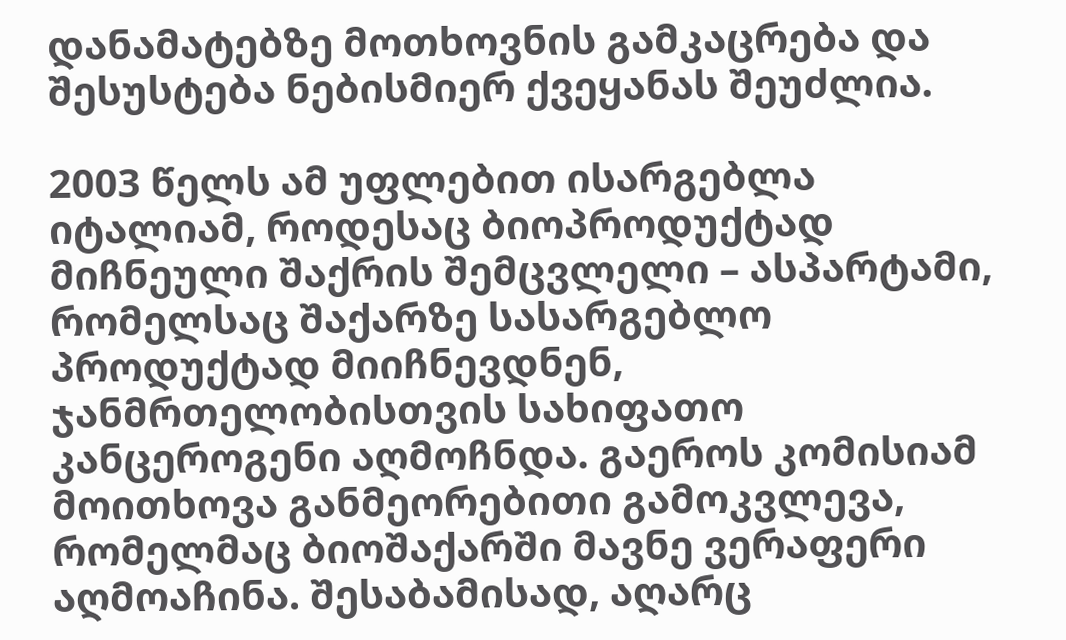დანამატებზე მოთხოვნის გამკაცრება და შესუსტება ნებისმიერ ქვეყანას შეუძლია.

2003 წელს ამ უფლებით ისარგებლა იტალიამ, როდესაც ბიოპროდუქტად მიჩნეული შაქრის შემცვლელი – ასპარტამი, რომელსაც შაქარზე სასარგებლო პროდუქტად მიიჩნევდნენ, ჯანმრთელობისთვის სახიფათო კანცეროგენი აღმოჩნდა. გაეროს კომისიამ მოითხოვა განმეორებითი გამოკვლევა, რომელმაც ბიოშაქარში მავნე ვერაფერი აღმოაჩინა. შესაბამისად, აღარც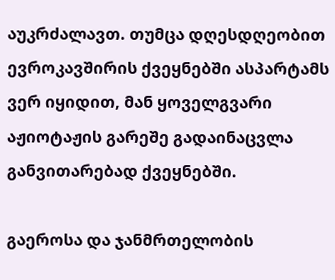აუკრძალავთ. თუმცა დღესდღეობით ევროკავშირის ქვეყნებში ასპარტამს ვერ იყიდით, მან ყოველგვარი აჟიოტაჟის გარეშე გადაინაცვლა განვითარებად ქვეყნებში.

გაეროსა და ჯანმრთელობის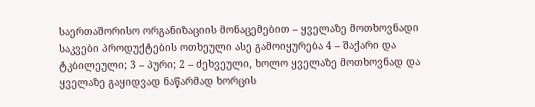საერთაშორისო ორგანიზაციის მონაცემებით – ყველაზე მოთხოვნადი საკვები პროდუქტების ოთხეული ასე გამოიყურება 4 – შაქარი და ტკბილეული; 3 – პური; 2 – ძეხვეული, ხოლო ყველაზე მოთხოვნად და ყველაზე გაყიდვად ნაწარმად ხორცის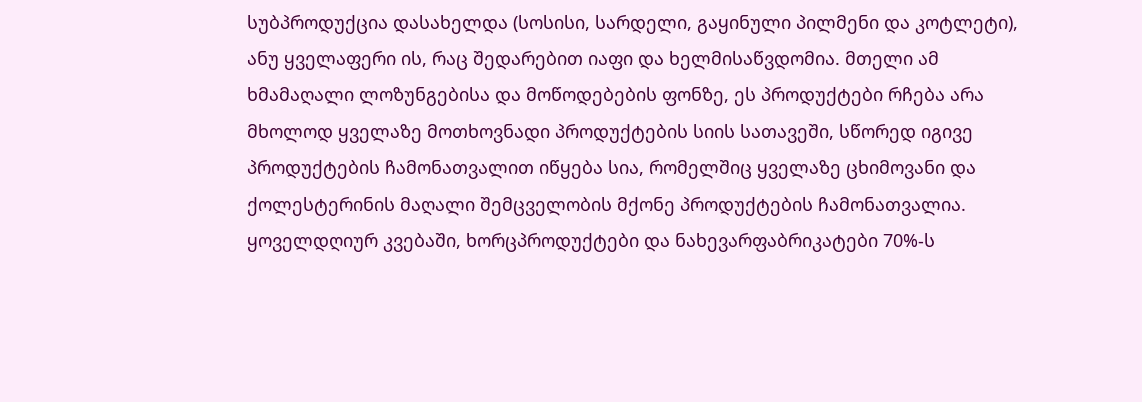სუბპროდუქცია დასახელდა (სოსისი, სარდელი, გაყინული პილმენი და კოტლეტი), ანუ ყველაფერი ის, რაც შედარებით იაფი და ხელმისაწვდომია. მთელი ამ ხმამაღალი ლოზუნგებისა და მოწოდებების ფონზე, ეს პროდუქტები რჩება არა მხოლოდ ყველაზე მოთხოვნადი პროდუქტების სიის სათავეში, სწორედ იგივე პროდუქტების ჩამონათვალით იწყება სია, რომელშიც ყველაზე ცხიმოვანი და ქოლესტერინის მაღალი შემცველობის მქონე პროდუქტების ჩამონათვალია. ყოველდღიურ კვებაში, ხორცპროდუქტები და ნახევარფაბრიკატები 70%-ს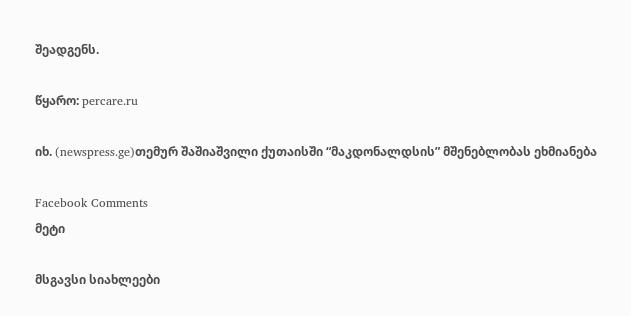შეადგენს.

წყარო: percare.ru

იხ. (newspress.ge)თემურ შაშიაშვილი ქუთაისში “მაკდონალდსის” მშენებლობას ეხმიანება

Facebook Comments
მეტი

მსგავსი სიახლეები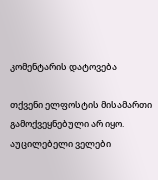კომენტარის დატოვება

თქვენი ელფოსტის მისამართი გამოქვეყნებული არ იყო. აუცილებელი ველები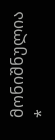მონიშნულია *